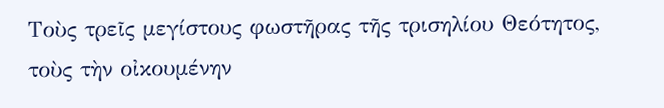Τοὺς τρεῖς μεγίστους φωστῆρας τῆς τρισηλίου Θεότητος, τοὺς τὴν οἰκουμένην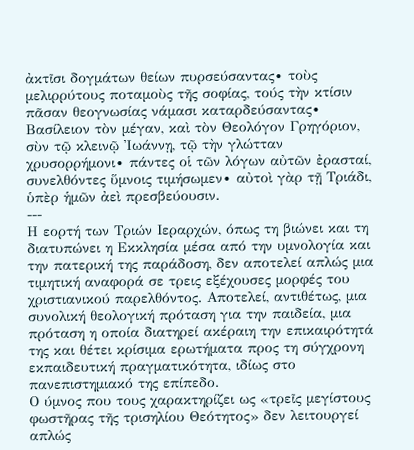ἀκτῖσι δογμάτων θείων πυρσεύσαντας∙ τοὺς μελιρρύτους ποταμοὺς τῆς σοφίας, τούς τὴν κτίσιν πᾶσαν θεογνωσίας νάμασι καταρδεύσαντας∙ Βασίλειον τὸν μέγαν, καὶ τὸν Θεολόγον Γρηγόριον, σὺν τῷ κλεινῷ Ἰωάννῃ, τῷ τὴν γλώτταν χρυσορρήμονι∙ πάντες οἱ τῶν λόγων αὐτῶν ἐρασταί, συνελθόντες ὕμνοις τιμήσωμεν∙ αὐτοὶ γὰρ τῇ Τριάδι, ὑπὲρ ἡμῶν ἀεὶ πρεσβεύουσιν.
---
Η εορτή των Τριών Ιεραρχών, όπως τη βιώνει και τη διατυπώνει η Εκκλησία μέσα από την υμνολογία και την πατερική της παράδοση, δεν αποτελεί απλώς μια τιμητική αναφορά σε τρεις εξέχουσες μορφές του χριστιανικού παρελθόντος. Αποτελεί, αντιθέτως, μια συνολική θεολογική πρόταση για την παιδεία, μια πρόταση η οποία διατηρεί ακέραιη την επικαιρότητά της και θέτει κρίσιμα ερωτήματα προς τη σύγχρονη εκπαιδευτική πραγματικότητα, ιδίως στο πανεπιστημιακό της επίπεδο.
Ο ύμνος που τους χαρακτηρίζει ως «τρεῖς μεγίστους φωστῆρας τῆς τρισηλίου Θεότητος» δεν λειτουργεί απλώς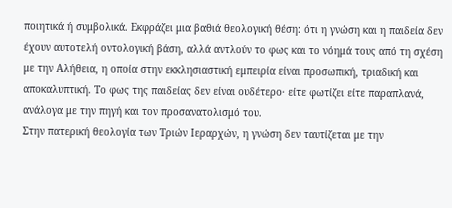ποιητικά ή συμβολικά. Εκφράζει μια βαθιά θεολογική θέση: ότι η γνώση και η παιδεία δεν έχουν αυτοτελή οντολογική βάση, αλλά αντλούν το φως και το νόημά τους από τη σχέση με την Αλήθεια, η οποία στην εκκλησιαστική εμπειρία είναι προσωπική, τριαδική και αποκαλυπτική. Το φως της παιδείας δεν είναι ουδέτερο· είτε φωτίζει είτε παραπλανά, ανάλογα με την πηγή και τον προσανατολισμό του.
Στην πατερική θεολογία των Τριών Ιεραρχών, η γνώση δεν ταυτίζεται με την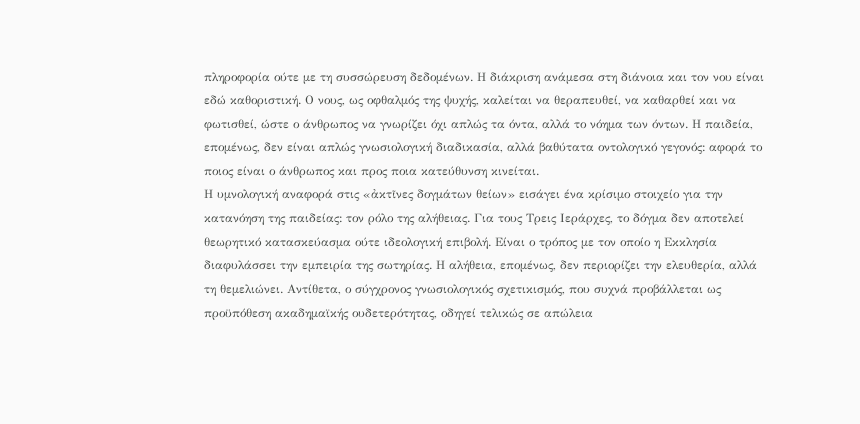πληροφορία ούτε με τη συσσώρευση δεδομένων. Η διάκριση ανάμεσα στη διάνοια και τον νου είναι εδώ καθοριστική. Ο νους, ως οφθαλμός της ψυχής, καλείται να θεραπευθεί, να καθαρθεί και να φωτισθεί, ώστε ο άνθρωπος να γνωρίζει όχι απλώς τα όντα, αλλά το νόημα των όντων. Η παιδεία, επομένως, δεν είναι απλώς γνωσιολογική διαδικασία, αλλά βαθύτατα οντολογικό γεγονός: αφορά το ποιος είναι ο άνθρωπος και προς ποια κατεύθυνση κινείται.
Η υμνολογική αναφορά στις «ἀκτῖνες δογμάτων θείων» εισάγει ένα κρίσιμο στοιχείο για την κατανόηση της παιδείας: τον ρόλο της αλήθειας. Για τους Τρεις Ιεράρχες, το δόγμα δεν αποτελεί θεωρητικό κατασκεύασμα ούτε ιδεολογική επιβολή. Είναι ο τρόπος με τον οποίο η Εκκλησία διαφυλάσσει την εμπειρία της σωτηρίας. Η αλήθεια, επομένως, δεν περιορίζει την ελευθερία, αλλά τη θεμελιώνει. Αντίθετα, ο σύγχρονος γνωσιολογικός σχετικισμός, που συχνά προβάλλεται ως προϋπόθεση ακαδημαϊκής ουδετερότητας, οδηγεί τελικώς σε απώλεια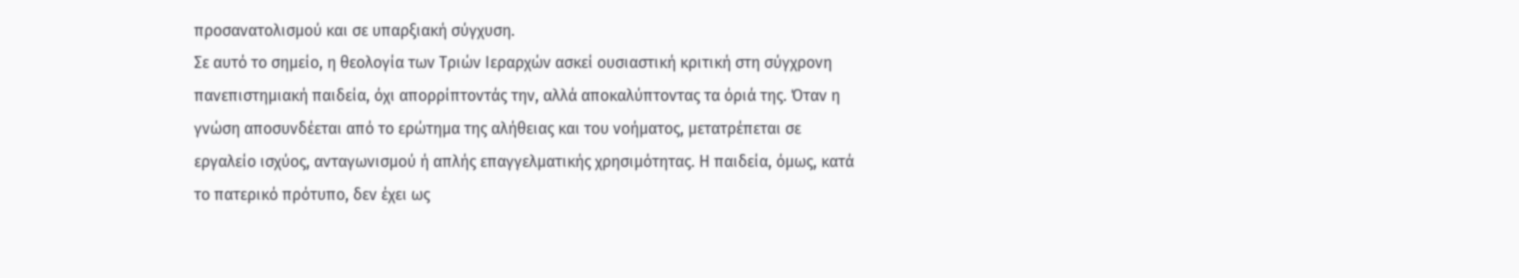προσανατολισμού και σε υπαρξιακή σύγχυση.
Σε αυτό το σημείο, η θεολογία των Τριών Ιεραρχών ασκεί ουσιαστική κριτική στη σύγχρονη πανεπιστημιακή παιδεία, όχι απορρίπτοντάς την, αλλά αποκαλύπτοντας τα όριά της. Όταν η γνώση αποσυνδέεται από το ερώτημα της αλήθειας και του νοήματος, μετατρέπεται σε εργαλείο ισχύος, ανταγωνισμού ή απλής επαγγελματικής χρησιμότητας. Η παιδεία, όμως, κατά το πατερικό πρότυπο, δεν έχει ως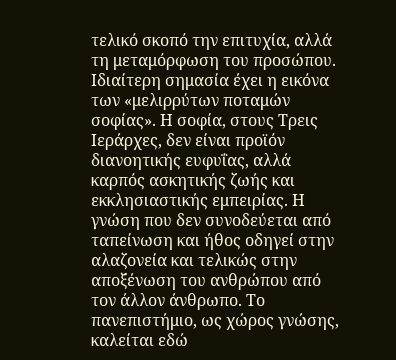τελικό σκοπό την επιτυχία, αλλά τη μεταμόρφωση του προσώπου.
Ιδιαίτερη σημασία έχει η εικόνα των «μελιρρύτων ποταμών σοφίας». Η σοφία, στους Τρεις Ιεράρχες, δεν είναι προϊόν διανοητικής ευφυΐας, αλλά καρπός ασκητικής ζωής και εκκλησιαστικής εμπειρίας. Η γνώση που δεν συνοδεύεται από ταπείνωση και ήθος οδηγεί στην αλαζονεία και τελικώς στην αποξένωση του ανθρώπου από τον άλλον άνθρωπο. Το πανεπιστήμιο, ως χώρος γνώσης, καλείται εδώ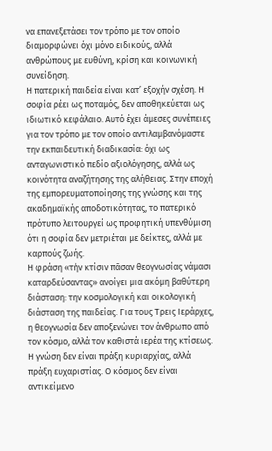να επανεξετάσει τον τρόπο με τον οποίο διαμορφώνει όχι μόνο ειδικούς, αλλά ανθρώπους με ευθύνη, κρίση και κοινωνική συνείδηση.
Η πατερική παιδεία είναι κατ’ εξοχήν σχέση. Η σοφία ρέει ως ποταμός, δεν αποθηκεύεται ως ιδιωτικό κεφάλαιο. Αυτό έχει άμεσες συνέπειες για τον τρόπο με τον οποίο αντιλαμβανόμαστε την εκπαιδευτική διαδικασία: όχι ως ανταγωνιστικό πεδίο αξιολόγησης, αλλά ως κοινότητα αναζήτησης της αλήθειας. Στην εποχή της εμπορευματοποίησης της γνώσης και της ακαδημαϊκής αποδοτικότητας, το πατερικό πρότυπο λειτουργεί ως προφητική υπενθύμιση ότι η σοφία δεν μετριέται με δείκτες, αλλά με καρπούς ζωής.
Η φράση «τὴν κτίσιν πᾶσαν θεογνωσίας νάμασι καταρδεύσαντας» ανοίγει μια ακόμη βαθύτερη διάσταση: την κοσμολογική και οικολογική διάσταση της παιδείας. Για τους Τρεις Ιεράρχες, η θεογνωσία δεν αποξενώνει τον άνθρωπο από τον κόσμο, αλλά τον καθιστά ιερέα της κτίσεως. Η γνώση δεν είναι πράξη κυριαρχίας, αλλά πράξη ευχαριστίας. Ο κόσμος δεν είναι αντικείμενο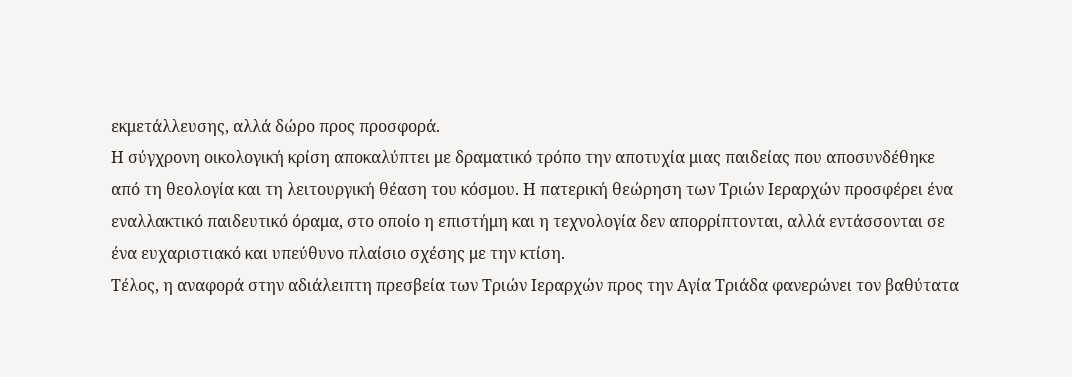εκμετάλλευσης, αλλά δώρο προς προσφορά.
Η σύγχρονη οικολογική κρίση αποκαλύπτει με δραματικό τρόπο την αποτυχία μιας παιδείας που αποσυνδέθηκε από τη θεολογία και τη λειτουργική θέαση του κόσμου. Η πατερική θεώρηση των Τριών Ιεραρχών προσφέρει ένα εναλλακτικό παιδευτικό όραμα, στο οποίο η επιστήμη και η τεχνολογία δεν απορρίπτονται, αλλά εντάσσονται σε ένα ευχαριστιακό και υπεύθυνο πλαίσιο σχέσης με την κτίση.
Τέλος, η αναφορά στην αδιάλειπτη πρεσβεία των Τριών Ιεραρχών προς την Αγία Τριάδα φανερώνει τον βαθύτατα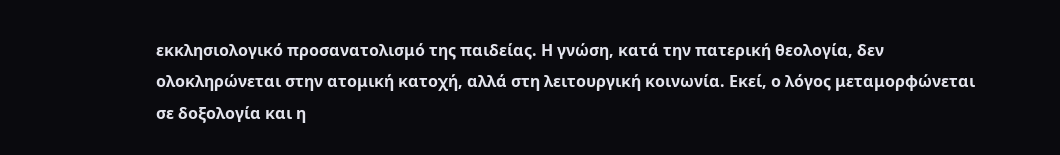εκκλησιολογικό προσανατολισμό της παιδείας. Η γνώση, κατά την πατερική θεολογία, δεν ολοκληρώνεται στην ατομική κατοχή, αλλά στη λειτουργική κοινωνία. Εκεί, ο λόγος μεταμορφώνεται σε δοξολογία και η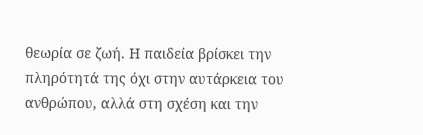θεωρία σε ζωή. Η παιδεία βρίσκει την πληρότητά της όχι στην αυτάρκεια του ανθρώπου, αλλά στη σχέση και την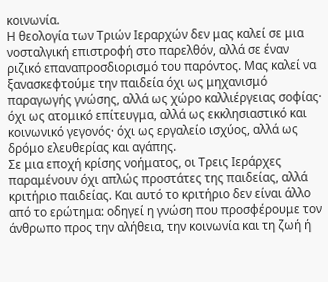κοινωνία.
Η θεολογία των Τριών Ιεραρχών δεν μας καλεί σε μια νοσταλγική επιστροφή στο παρελθόν, αλλά σε έναν ριζικό επαναπροσδιορισμό του παρόντος. Μας καλεί να ξανασκεφτούμε την παιδεία όχι ως μηχανισμό παραγωγής γνώσης, αλλά ως χώρο καλλιέργειας σοφίας· όχι ως ατομικό επίτευγμα, αλλά ως εκκλησιαστικό και κοινωνικό γεγονός· όχι ως εργαλείο ισχύος, αλλά ως δρόμο ελευθερίας και αγάπης.
Σε μια εποχή κρίσης νοήματος, οι Τρεις Ιεράρχες παραμένουν όχι απλώς προστάτες της παιδείας, αλλά κριτήριο παιδείας. Και αυτό το κριτήριο δεν είναι άλλο από το ερώτημα: οδηγεί η γνώση που προσφέρουμε τον άνθρωπο προς την αλήθεια, την κοινωνία και τη ζωή ή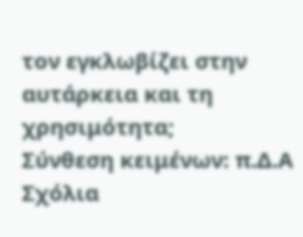τον εγκλωβίζει στην αυτάρκεια και τη χρησιμότητα;
Σύνθεση κειμένων: π.Δ.Α
Σχόλια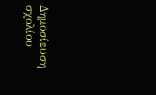Δημοσίευση σχολίου